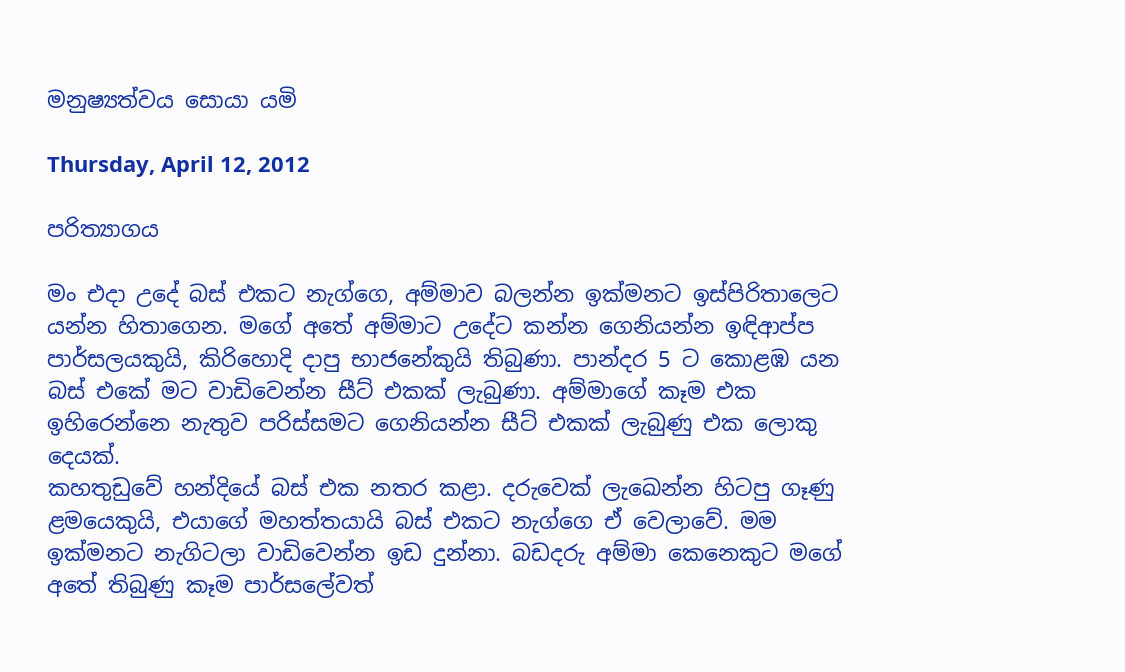මනුෂ්‍යත්වය සොයා යමි

Thursday, April 12, 2012

පරිත්‍යාගය

මං එදා උදේ බස් එකට නැග්ගෙ, අම්මාව බලන්න ඉක්මනට ඉස්පිරිතාලෙට යන්න හිතාගෙන. මගේ අතේ අම්මාට උදේට කන්න ගෙනියන්න ඉඳිආප්ප පාර්සලයකුයි, කිරිහොදි දාපු භාජනේකුයි තිබුණා. පාන්දර 5 ට කොළඹ යන බස් එකේ මට වාඩිවෙන්න සීට් එකක් ලැබුණා. අම්මාගේ කෑම එක ඉහිරෙන්නෙ නැතුව පරිස්සමට ගෙනියන්න සීට් එකක් ලැබුණු එක ලොකු දෙයක්.
කහතුඩුවේ හන්දියේ බස් එක නතර කළා. දරුවෙක් ලැඛෙන්න හිටපු ගෑණු ළමයෙකුයි, එයාගේ මහත්තයායි බස් එකට නැග්ගෙ ඒ වෙලාවේ. මම ඉක්මනට නැගිටලා වාඩිවෙන්න ඉඩ දුන්නා. බඩදරු අම්මා කෙනෙකුට මගේ අතේ තිබුණු කෑම පාර්සලේවත්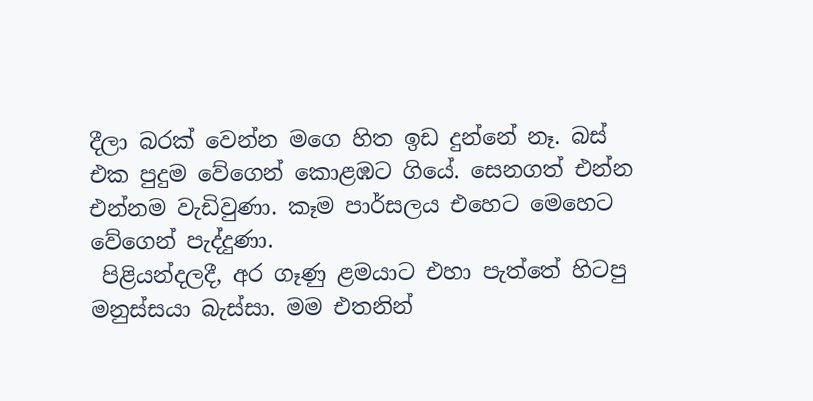දීලා බරක් වෙන්න මගෙ හිත ඉඩ දුන්නේ නෑ. බස් එක පුදුම වේගෙන් කොළඹට ගියේ. සෙනගත් එන්න එන්නම වැඩිවුණා. කෑම පාර්සලය එහෙට මෙහෙට වේගෙන් පැද්දුණා.
 පිළියන්දලදී, අර ගෑණු ළමයාට එහා පැත්තේ හිටපු මනුස්සයා බැස්සා. මම එතනින්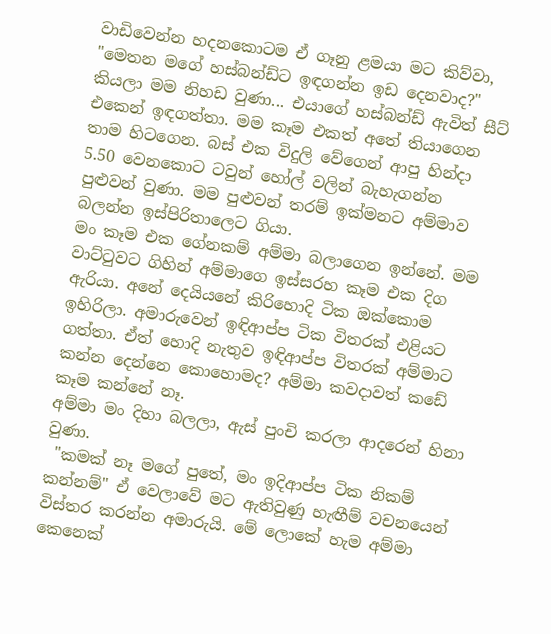වාඩිවෙන්න හදනකොටම ඒ ගෑනු ළමයා මට කිව්වා, "මෙතන මගේ හස්බන්ඩ්ට ඉඳගන්න ඉඩ දෙනවාද?" කියලා මම නිහඩ වුණා... එයාගේ හස්බන්ඩ් ඇවිත් සීට් එකෙන් ඉඳගත්තා. මම කෑම එකත් අතේ තියාගෙන තාම හිටගෙන. බස් එක විදුලි වේගෙන් ආපු හින්දා 5.50 වෙනකොට ටවුන් හෝල් වලින් බැහැගන්න පුළුවන් වුණා. මම පුළුවන් තරම් ඉක්මනට අම්මාව බලන්න ඉස්පිරිතාලෙට ගියා.
මං කෑම එක ගේනකම් අම්මා බලාගෙන ඉන්නේ. මම වාට්ටුවට ගිහින් අම්මාගෙ ඉස්සරහ කෑම එක දිග ඇරියා. අනේ දෙයියනේ කිරිහොදි ටික ඔක්කොම ඉහිරිලා. අමාරුවෙන් ඉඳිආප්ප ටික විතරක් එළියට ගත්තා. ඒත් හොදි නැතුව ඉඳිආප්ප විතරක් අම්මාට කන්න දෙන්නෙ කොහොමද? අම්මා කවදාවත් කඩේ කෑම කන්නේ නෑ.
අම්මා මං දිහා බලලා, ඇස් පුංචි කරලා ආදරෙන් හිනා වුණා.
 "කමක් නෑ මගේ පුතේ, මං ඉදිආප්ප ටික නිකම් කන්නම්" ඒ වෙලාවේ මට ඇතිවුණු හැඟීම් වචනයෙන් විස්තර කරන්න අමාරුයි. මේ ලොකේ හැම අම්මා කෙනෙක්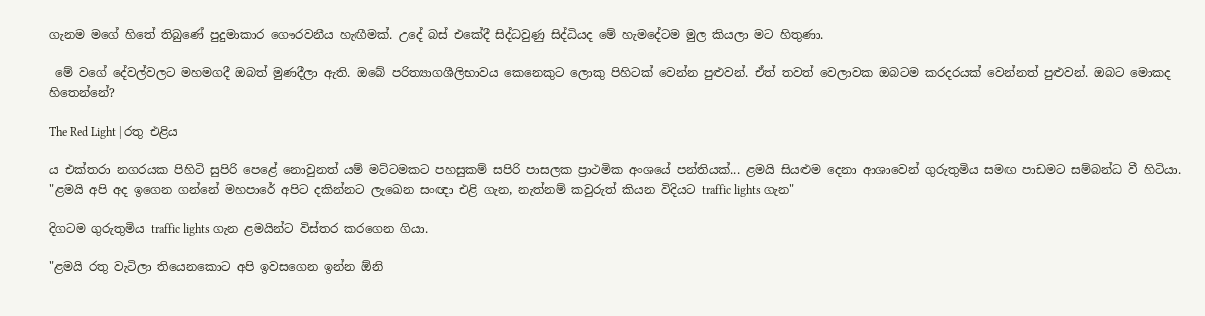ගැනම මගේ හිතේ තිබුණේ පුදුමාකාර ගෞරවනීය හැඟීමක්. උදේ බස් එකේදී සිද්ධවුණු සිද්ධියද මේ හැමදේටම මුල කියලා මට හිතුණා.

 මේ වගේ දේවල්වලට මහමගදී ඔබත් මුණදීලා ඇති. ඔබේ පරිත්‍යාගශීලිභාවය කෙනෙකුට ලොකු පිහිටක් වෙන්න පුළුවන්. ඒත් තවත් වෙලාවක ඔබටම කරදරයක් වෙන්නත් පුළුවන්. ඔබට මොකද හිතෙන්නේ?

The Red Light | රතු එළිය

ය එක්තරා නගරයක පිහිටි සුපිරි පෙළේ නොවුනත් යම් මට්ටමකට පහසුකම් සපිරි පාසලක ප්‍රාථමික අංශයේ පන්තියක්... ළමයි සියළුම දෙනා ආශාවෙන් ගුරුතුමිය සමඟ පාඩමට සම්බන්ධ වී හිටියා.
"ළමයි අපි අද ඉගෙන ගන්නේ මහපාරේ අපිට දකින්නට ලැඛෙන සංඥා එළි ගැන, නැත්නම් කවුරුත් කියන විදියට traffic lights ගැන"

දිගටම ගුරුතුමිය traffic lights ගැන ළමයින්ට විස්තර කරගෙන ගියා.

"ළමයි රතු වැටිලා තියෙනකොට අපි ඉවසගෙන ඉන්න ඕනි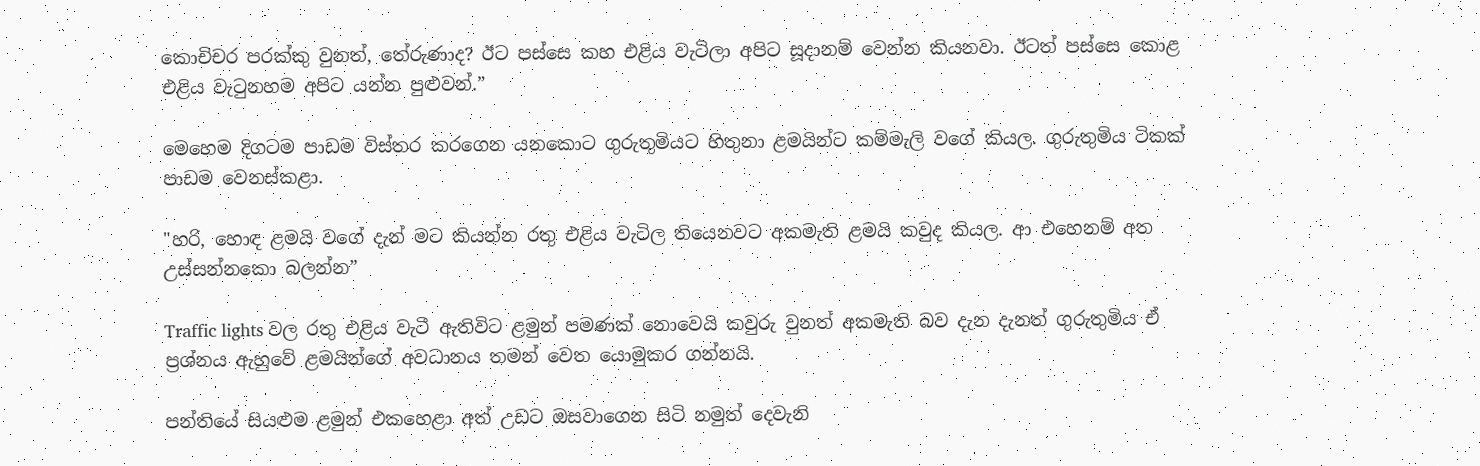කොචිචර පරක්කු වුනත්, තේරුණාද? ඊට පස්සෙ කහ එළිය වැටිලා අපිට සූදානම් වෙන්න කියනවා. ඊටත් පස්සෙ කොළ එළිය වැටුනහම අපිට යන්න පුළුවන්.”

මෙහෙම දිගටම පාඩම විස්තර කරගෙන යනකොට ගුරුතුමියට හිතුනා ළමයින්ට කම්මැලි වගේ කියල. ගුරුතුමිය ටිකක් පාඩම වෙනස්කළා.

"හරි, හොඳ ළමයි වගේ දැන් මට කියන්න රතු එළිය වැටිල තියෙනවට අකමැති ළමයි කවුද කියල. ආ එහෙනම් අත උස්සන්නකො බලන්න”

Traffic lights වල රතු එළිය වැටී ඇතිවිට ළමුන් පමණක් නොවෙයි කවුරු වුනත් අකමැති බව දැන දැනත් ගුරුතුමිය ඒ ප්‍රශ්නය ඇහුවේ ළමයින්ගේ අවධානය තමන් වෙත යොමුකර ගන්නයි.

පන්තියේ සියළුම ළමුන් එකහෙළා අත් උඩට ඔසවාගෙන සිටි නමුත් දෙවැනි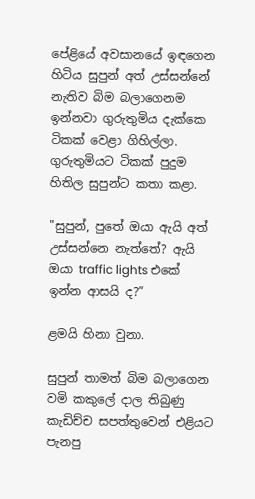පේළියේ අවසානයේ ඉඳගෙන හිටිය සුපුන් අත් උස්සන්නේ නැතිව බිම බලාගෙනම ඉන්නවා ගුරුතුමිය දැක්කෙ ටිකක් වෙළා ගිහිල්ලා. ගුරුතුමියට ටිකක් පුදුම හිතිල සුපුන්ට කතා කළා.

"සුපුන්, පුතේ ඔයා ඇයි අත් උස්සන්නෙ නැත්තේ? ඇයි ඔයා traffic lights එකේ ඉන්න ආසයි ද?”

ළමයි හිනා වුනා.

සුපුන් තාමත් බිම බලාගෙන වමි කකුලේ දාල තිබුණු කැඩිච්ච සපත්තුවෙන් එළියට පැනපු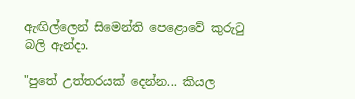ඇඟිල්ලෙන් සිමෙන්ති පෙළොවේ කුරුටු බලි ඇන්දා.

"පුතේ උත්තරයක් දෙන්න... කියල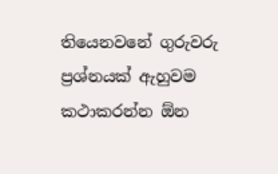තියෙනවනේ ගුරුවරු ප්‍රශ්නයක් ඇහුවම කථාකරන්න ඕන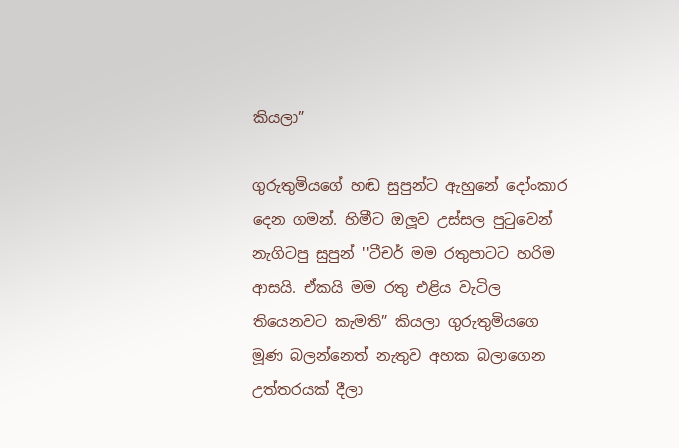කියලා”

ගුරුතුමියගේ හඬ සුපුන්ට ඇහුනේ දෝංකාර දෙන ගමන්. හිමීට ඔලූව උස්සල පුටුවෙන් නැගිටපු සුපුන් ''ටීචර් මම රතුපාටට හරිම ආසයි. ඒකයි මම රතු එළිය වැටිල තියෙනවට කැමති” කියලා ගුරුතුමියගෙ මූණ බලන්නෙත් නැතුව අහක බලාගෙන උත්තරයක් දීලා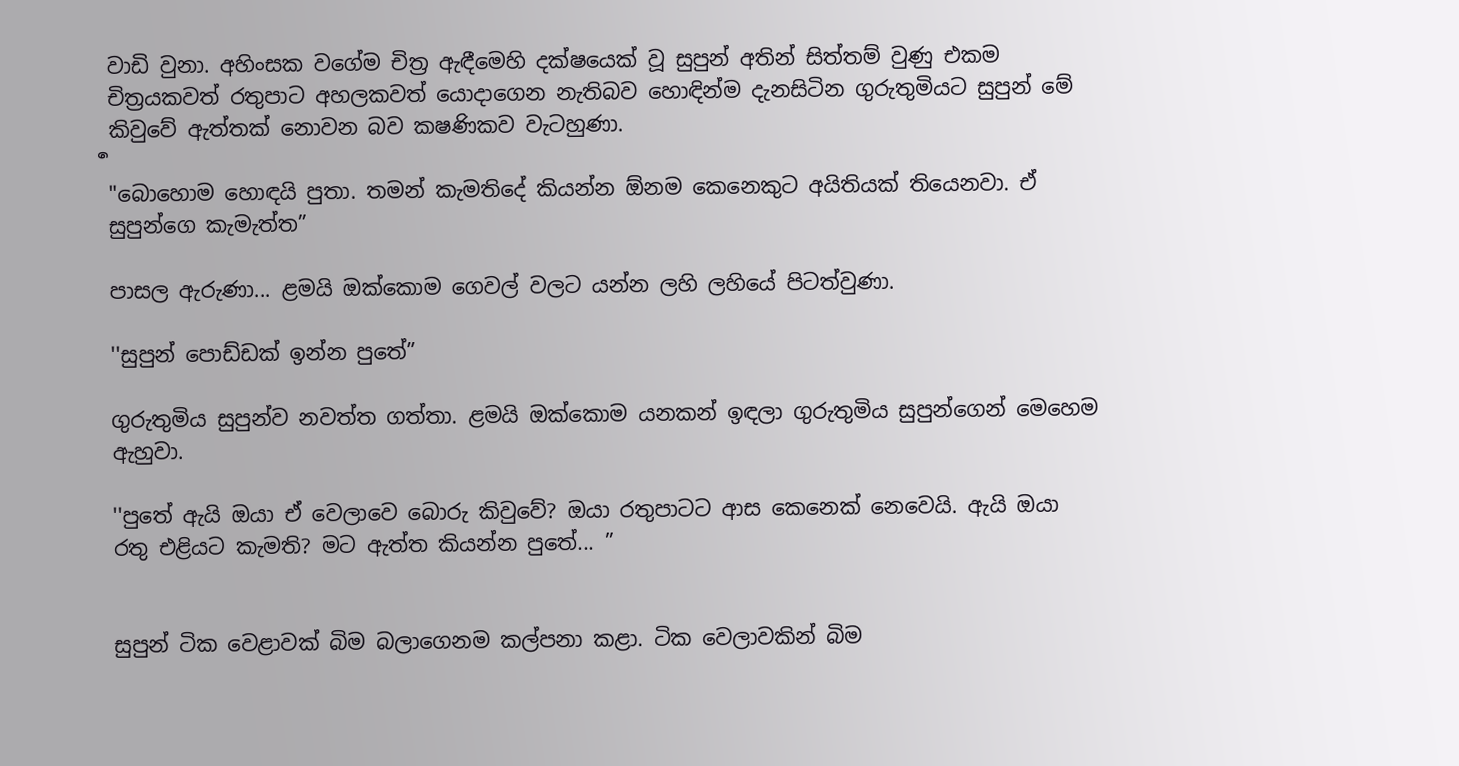වාඩි වුනා. අහිංසක වගේම චිත්‍ර ඇඳීමෙහි දක්ෂයෙක් වූ සුපුන් අතින් සිත්තම් වුණු එකම චිත්‍රයකවත් රතුපාට අහලකවත් යොදාගෙන නැතිබව හොඳින්ම දැනසිටින ගුරුතුමියට සුපුන් මේ කිවුවේ ඇත්තක් නොවන බව ක‍ෂණිකව වැටහුණා.
ර්‍
"බොහොම හොඳයි පුතා. තමන් කැමතිදේ කියන්න ඕනම කෙනෙකුට අයිතියක් තියෙනවා. ඒ සුපුන්ගෙ කැමැත්ත”

පාසල ඇරුණා... ළමයි ඔක්කොම ගෙවල් වලට යන්න ලහි ලහියේ පිටත්වුණා.

''සුපුන් පොඩ්ඩක් ඉන්න පුතේ”

ගුරුතුමිය සුපුන්ව නවත්ත ගත්තා. ළමයි ඔක්කොම යනකන් ඉඳලා ගුරුතුමිය සුපුන්ගෙන් මෙහෙම ඇහුවා.

''පුතේ ඇයි ඔයා ඒ වෙලාවෙ බොරු කිවුවේ? ඔයා රතුපාටට ආස කෙනෙක් නෙවෙයි. ඇයි ඔයා රතු එළියට කැමති? මට ඇත්ත කියන්න පුතේ... ”


සුපුන් ටික වෙළාවක් බිම බලාගෙනම කල්පනා කළා. ටික වෙලාවකින් බිම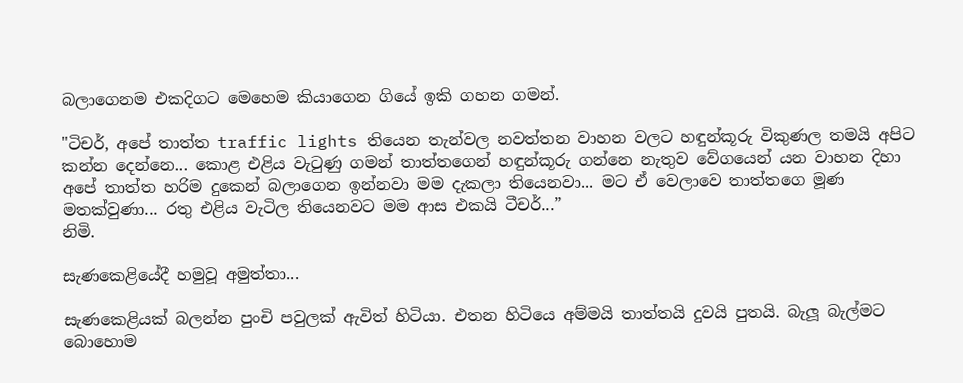බලාගෙනම එකදිගට මෙහෙම කියාගෙන ගියේ ඉකි ගහන ගමන්.

"ටිචර්, අපේ තාත්ත traffic lights තියෙන තැන්වල නවත්තන වාහන වලට හඳුන්කූරු විකුණල තමයි අපිට කන්න දෙන්නෙ... කොළ එළිය වැටුණු ගමන් තාත්තගෙන් හඳුන්කූරු ගන්නෙ නැතුව වේගයෙන් යන වාහන දිහා අපේ තාත්ත හරිම දුකෙන් බලාගෙන ඉන්නවා මම දැකලා තියෙනවා... මට ඒ වෙලාවෙ තාත්තගෙ මූණ මතක්වුණා... රතු එළිය වැටිල තියෙනවට මම ආස එකයි ටීචර්...”
නිමි.

සැණකෙළියේදී හමුවූ අමුත්තා...

සැණකෙළියක් බලන්න පුංචි පවුලක් ඇවිත් හිටියා. එතන හිටියෙ අම්මයි තාත්තයි දුවයි පුතයි. බැලූ බැල්මට බොහොම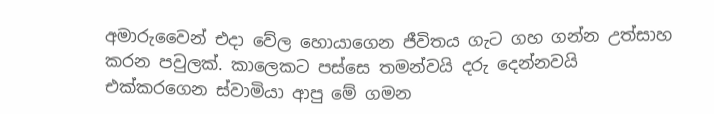අමාරුවෛන් එදා වේල හොයාගෙන ජීවිතය ගැට ගහ ගන්න උත්සාහ කරන පවුලක්. කාලෙකට පස්සෙ තමන්වයි දරු දෙන්නවයි එක්කරගෙන ස්වාමියා ආපු මේ ගමන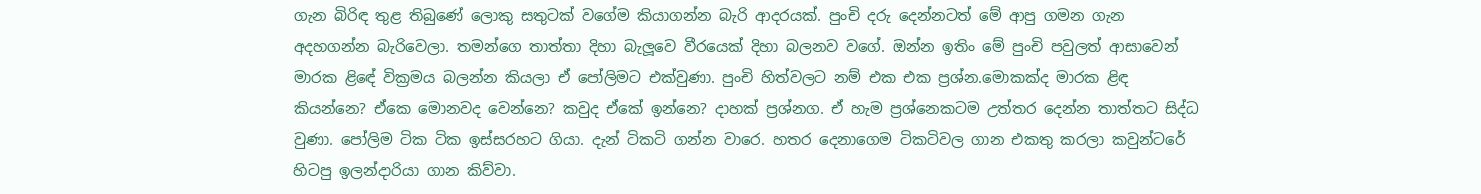ගැන බිරිඳ තුළ තිබුණේ ලොකු සතුටක් වගේම කියාගන්න බැරි ආදරයක්. පුංචි දරු දෙන්නටත් මේ ආපු ගමන ගැන අදහගන්න බැරිවෙලා. තමන්ගෙ තාත්තා දිහා බැලූවෙ වීරයෙක් දිහා බලනව වගේ. ඔන්න ඉතිං මේ පුංචි පවුලත් ආසාවෙන් මාරක ළිඳේ වික්‍රමය බලන්න කියලා ඒ පෝලිමට එක්වුණා. පුංචි හිත්වලට නම් එක එක ප්‍රශ්න.මොකක්ද මාරක ළිඳ කියන්නෙ? ඒකෙ මොනවද වෙන්නෙ? කවුද ඒකේ ඉන්නෙ? දාහක් ප්‍රශ්නග. ඒ හැම ප්‍රශ්නෙකටම උත්තර දෙන්න තාත්තට සිද්ධ වුණා. පෝලිම ටික ටික ඉස්සරහට ගියා. දැන් ටිකටි ගන්න වාරෙ. හතර දෙනාගෙම ටිකටිවල ගාන එකතු කරලා කවුන්ටරේ හිටපු ඉලන්දාරියා ගාන කිව්වා.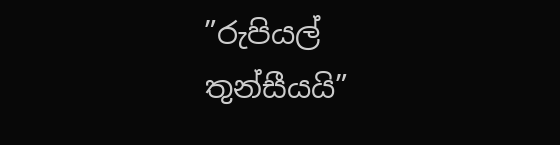”රුපියල් තුන්සීයයි”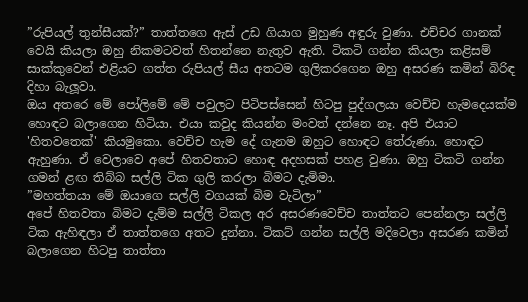”රුපියල් තුන්සීයක්?” තාත්තගෙ ඇස් උඩ ගියාග මුහුණ අඳුරු වුණා. එච්චර ගානක් වෙයි කියලා ඔහු නිකමටවත් හිතන්නෙ නැතුව ඇති. ටිකටි ගන්න කියලා කළිසම් සාක්කුවෙන් එළියට ගත්ත රුපියල් සීය අතටම ගුලිකරගෙන ඔහු අසරණ කමින් බිරිඳ දිහා බැලූවා.
ඔය අතරෙ මේ පෝලිමේ මේ පවුලට පිටිපස්සෙන් හිටපු පුද්ගලයා වෙච්ච හැමදෙයක්ම හොඳට බලාගෙන හිටියා. එයා කවුද කියන්න මංවත් දන්නෙ නෑ. අපි එයාට 'හිතවතෙක්' කියමුකො. වෙච්ච හැම දේ ගැනම ඔහුට හොඳට තේරුණා. හොඳට ඇහුණා. ඒ වෙලාවෙ අපේ හිතවතාට හොඳ අදහසක් පහළ වුණා. ඔහු ටිකටි ගන්න ගමන් ළඟ තිබ්බ සල්ලි ටික ගුලි කරලා බිමට දැමිමා.
”මහත්තයා මේ ඔයාගෙ සල්ලි වගයක් බිම වැටිලා”
අපේ හිතවතා බිමට දැම්ම සල්ලි ටිකල අර අසරණවෙච්ච තාත්තට පෙන්නලා සල්ලි ටික ඇහිඳලා ඒ තාත්තගෙ අතට දුන්නා. ටිකට් ගන්න සල්ලි මදිවෙලා අසරණ කමින් බලාගෙන හිටපු තාත්තා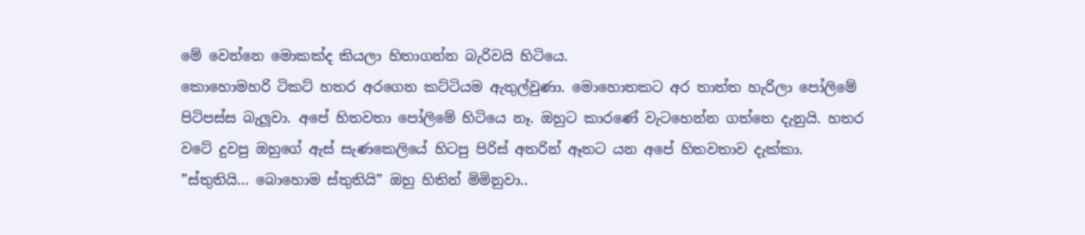මේ වෙන්නෙ මොකක්ද කියලා හිතාගන්න බැරිවයි හිටියෙ.
කොහොමහරි ටිකට් හතර අරගෙන කට්ටියම ඇතුල්වුණා. මොහොතකට අර තාත්ත හැරිලා පෝලිමේ පිටිපස්ස බැලූවා. අපේ හිතවතා පෝලිමේ හිටියෙ නෑ. ඔහුට කාරණේ වැටහෙන්න ගත්තෙ දැනුයි. හතර වටේ දුවපු ඔහුගේ ඇස් සැණකෙලියේ හිටපු පිරිස් අතරින් ඈතට යන අපේ හිතවතාව දැක්කා.
”ස්තුතියි... බොහොම ස්තුතියි” ඔහු හිතින් මිමිනුවා..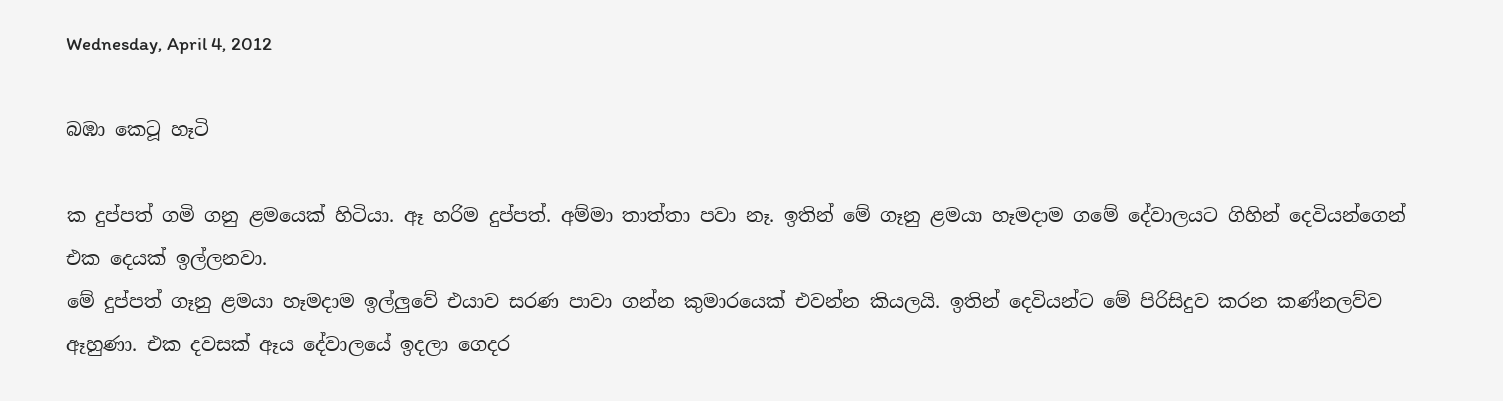Wednesday, April 4, 2012

බඹා කෙටූ හෑටි

ක දුප්පත් ගමි ගනු ළමයෙක් හිටියා. ඈ හරිම දුප්පත්. අම්මා තාත්තා පවා නෑ. ඉතින් මේ ගෑනු ළමයා හෑමදාම ගමේ දේවාලයට ගිහින් දෙවියන්ගෙන් එක දෙයක් ඉල්ලනවා.
මේ දුප්පත් ගෑනු ළමයා හෑමදාම ඉල්ලුවේ එයාව සරණ පාවා ගන්න කුමාරයෙක් එවන්න කියලයි. ඉතින් දෙවියන්ට මේ පිරිසිදුව කරන කණ්නලව්ව ඈහුණා. එක දවසක් ඈය දේවාලයේ ඉදලා ගෙදර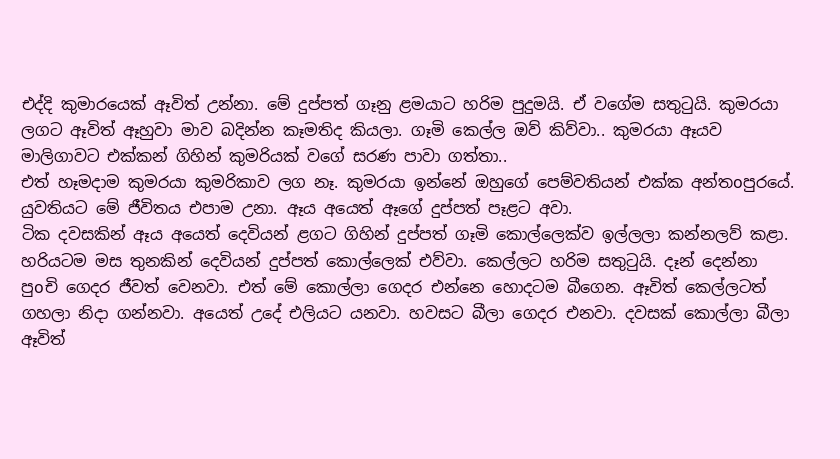එද්දි කුමාරයෙක් ඈවිත් උන්නා. මේ දුප්පත් ගෑනු ළමයාට හරිම පුදුමයි. ඒ වගේම සතුටුයි. කුමරයා ලගට ඈවිත් ඈහුවා මාව බදින්න කෑමතිද කියලා. ගෑමි කෙල්ල ඔව් කිව්වා.. කුමරයා ඈයව මාලිගාවට එක්කන් ගිහින් කුමරියක් වගේ සරණ පාවා ගත්තා..
එත් හෑමදාම කුමරයා කුමරිකාව ලග නෑ. කුමරයා ඉන්නේ ඔහුගේ පෙම්වතියන් එක්ක අන්තoපුරයේ. යුවතියට මේ ජීවිතය එපාම උනා. ඈය අයෙත් ඈගේ දුප්පත් පෑළට අවා.
ටික දවසකින් ඈය අයෙත් දෙවියන් ළගට ගිහින් දුප්පත් ගෑමි කොල්ලෙක්ව ඉල්ලලා කන්නලව් කළා. හරියටම මස තුනකින් දෙවියන් දුප්පත් කොල්ලෙක් එව්වා. කෙල්ලට හරිම සතුටුයි. දෑන් දෙන්නා පුoචි ගෙදර ජීවත් වෙනවා. එත් මේ කොල්ලා ගෙදර එන්නෙ හොදටම බීගෙන. ඈවිත් කෙල්ලටත් ගහලා නිදා ගන්නවා. අයෙත් උදේ එලියට යනවා. හවසට බීලා ගෙදර එනවා. දවසක් කොල්ලා බීලා ඈවිත්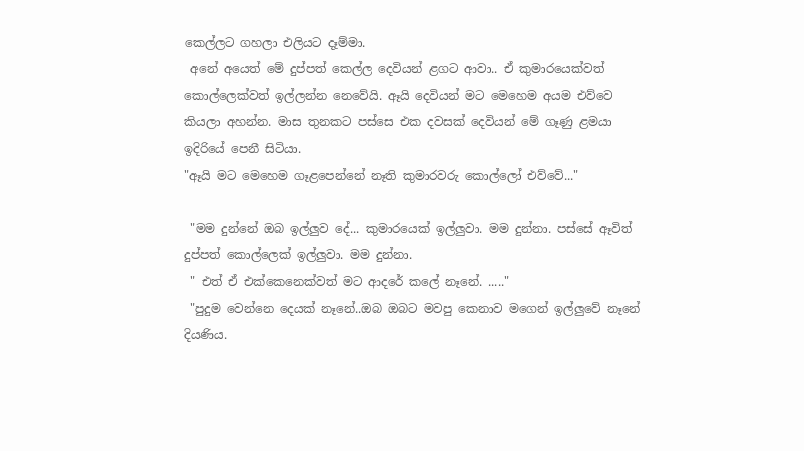කෙල්ලට ගහලා එලියට දෑම්මා.
 අනේ අයෙත් මේ දුප්පත් කෙල්ල දෙවියන් ළගට ආවා.. ඒ කුමාරයෙක්වත් කොල්ලෙක්වත් ඉල්ලන්න නෙවේයි. ඈයි දෙවියන් මට මෙහෙම අයම එව්වෙ කියලා අහන්න. මාස තුනකට පස්සෙ එක දවසක් දෙවියන් මේ ගෑණු ළමයා ඉදිරියේ පෙනී සිටියා.
"ඈයි මට මෙහෙම ගෑළපෙන්නේ නෑති කුමාරවරු කොල්ලෝ එව්වේ..."

 "මම දුන්නේ ඔබ ඉල්ලුව දේ... කුමාරයෙක් ඉල්ලුවා. මම දුන්නා. පස්සේ ඈවිත් දුප්පත් කොල්ලෙක් ඉල්ලුවා. මම දුන්නා.
 " එත් ඒ එක්කෙනෙක්වත් මට ආදරේ කලේ නෑනේ. ....."
 "පුදුම වෙන්නෙ දෙයක් නෑනේ..ඔබ ඔබට මවපු කෙනාව මගෙන් ඉල්ලුවේ නෑනේ දියණිය.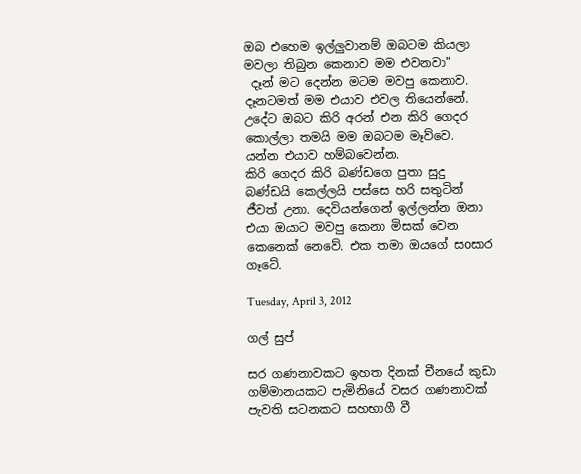ඔබ එහෙම ඉල්ලුවානම් ඔබටම කියලා මවලා තිබුන කෙනාව මම එවනවා"
 දෑන් මට දෙන්න මටම මවපු කෙනාව.
දෑනටමත් මම එයාව එවල තියෙන්නේ. උදේට ඔබට කිරි අරන් එන කිරි ගෙදර කොල්ලා තමයි මම ඔබටම මෑව්වෙ. යන්න එයාව හම්බවෙන්න.
කිරි ගෙදර කිරි බණ්ඩගෙ පුතා සුදු බණ්ඩයි කෙල්ලයි පස්සෙ හරි සතුටින් ජීවත් උනා. දෙවියන්ගෙන් ඉල්ලන්න ඔනා එයා ඔයාට මවපු කෙනා මිසක් වෙන කෙනෙක් නෙවේ. එක තමා ඔයගේ සoසාර ගෑටේ.

Tuesday, April 3, 2012

ගල් සුප්

සර ගණනාවකට ඉහත දිනක් චීනයේ කුඩා ගම්මානයකට පැමිනියේ වසර ගණනාවක් පැවති සටනකට සහභාගී වී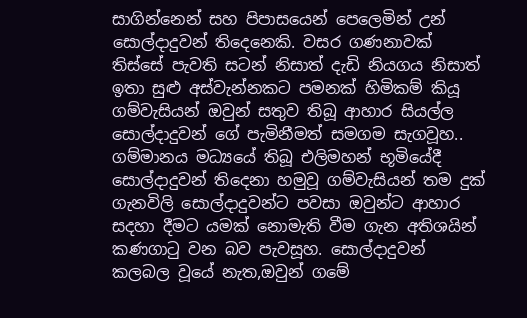සාගින්නෙන් සහ පිපාසයෙන් පෙලෙමින් උන් සොල්දාදුවන් තිදෙනෙකි. වසර ගණනාවක් තිස්සේ පැවති සටන් නිසාත් දැඩි නියගය නිසාත් ඉතා සුළු අස්වැන්නකට පමනක් හිමිකම් කියූ ගම්වැසියන් ඔවුන් සතුව තිබූ ආහාර සියල්ල සොල්දාදුවන් ගේ පැමිනීමත් සමගම සැගවූහ..
ගම්මානය මධ්‍යයේ තිබූ එලිමහන් භූමියේදී සොල්දාදුවන් තිදෙනා හමුවූ ගම්වැසියන් තම දුක් ගැනවිලි සොල්දාදුවන්ට පවසා ඔවුන්ට ආහාර සදහා දීමට යමක් නොමැති වීම ගැන අතිශයින් කණගාටු වන බව පැවසූහ. සොල්දාදුවන් කලබල වූයේ නැත,ඔවුන් ගමේ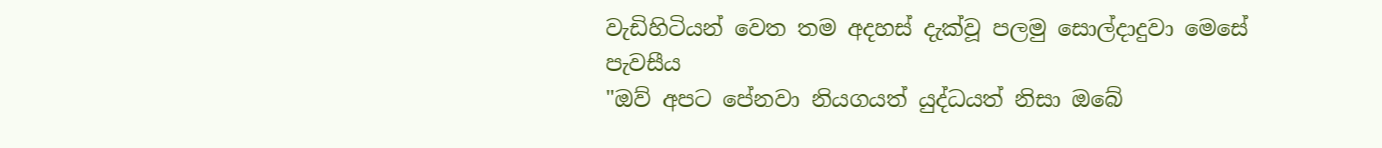වැඩිහිටියන් වෙත තම අදහස් දැක්වූ පලමු සොල්දාදුවා මෙසේ පැවසීය
"ඔව් අපට පේනවා නියගයත් යුද්ධයත් නිසා ඔබේ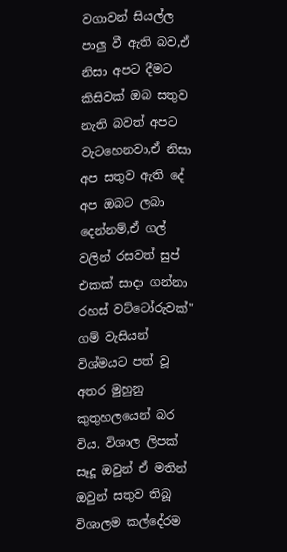වගාවන් සියල්ල පාලු වී ඇති බව,ඒ නිසා අපට දීමට කිසිවක් ඔබ සතුව නැති බවත් අපට වැටහෙනවා,ඒ නිසා අප සතුව ඇති දේ අප ඔබට ලබා දෙන්නම්,ඒ ගල් වලින් රසවත් සුප් එකක් සාදා ගන්නා රහස් වට්ටෝරුවක්"
ගම් වැසියන් විශ්මයට පත් වූ අතර මුහුනු කුතුහලයෙන් බර විය. විශාල ලිපක් සෑදූ ඔවුන් ඒ මතින් ඔවුන් සතුව තිබූ විශාලම කල්දේරම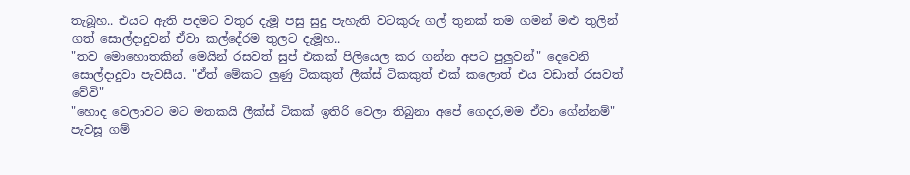තැබූහ.. එයට ඇති පදමට වතුර දැමූ පසු සුදු පැහැති වටකුරු ගල් තුනක් තම ගමන් මළු තුලින් ගත් සොල්දාදුවන් ඒවා කල්දේරම තුලට දැමූහ..
"තව මොහොතකින් මෙයින් රසවත් සුප් එකක් පිලියෙල කර ගන්න අපට පුලුවන්" දෙවෙනි සොල්දාදුවා පැවසීය. "ඒත් මේකට ලුණු ටිකකුත් ලීක්ස් ටිකකුත් එක් කලොත් එය වඩාත් රසවත් වේවි"
"හොද වෙලාවට මට මතකයි ලීක්ස් ටිකක් ඉතිරි වෙලා තිබුනා අපේ ගෙදර,මම ඒවා ගේන්නම්" පැවසූ ගම්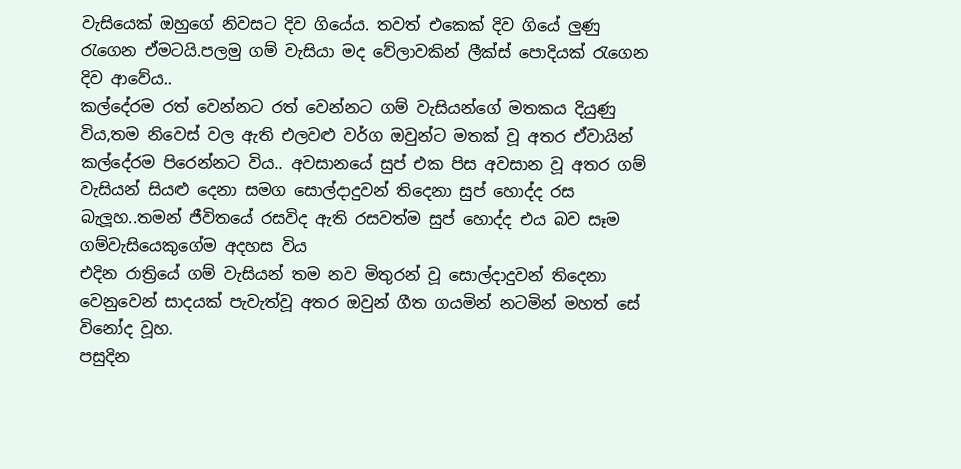වැසියෙක් ඔහුගේ නිවසට දිව ගියේය. තවත් එකෙක් දිව ගියේ ලුණු රැගෙන ඒමටයි.පලමු ගම් වැසියා මද වේලාවකින් ලීක්ස් පොදියක් රැගෙන දිව ආවේය..
කල්දේරම රත් වෙන්නට රත් වෙන්නට ගම් වැසියන්ගේ මතකය දියුණු විය,තම නිවෙස් වල ඇති එලවළු වර්ග ඔවුන්ට මතක් වූ අතර ඒවායින් කල්දේරම පිරෙන්නට විය.. අවසානයේ සුප් එක පිස අවසාන වූ අතර ගම් වැසියන් සියළු දෙනා සමග සොල්දාදුවන් තිදෙනා සුප් හොද්ද රස බැලූහ..තමන් ජීවිතයේ රසවිද ඇති රසවත්ම සුප් හොද්ද එය බව සෑම ගම්වැසියෙකුගේම අදහස විය
එදින රාත්‍රියේ ගම් වැසියන් තම නව මිතුරන් වූ සොල්දාදුවන් තිදෙනා වෙනුවෙන් සාදයක් පැවැත්වූ අතර ඔවුන් ගීත ගයමින් නටමින් මහත් සේ විනෝද වූහ.
පසුදින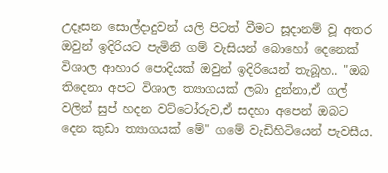උදෑසන සොල්දාදුවන් යලි පිටත් වීමට සූදානම් වූ අතර ඔවුන් ඉදිරියට පැමිනි ගම් වැසියන් බොහෝ දෙනෙක් විශාල ආහාර පොදියක් ඔවුන් ඉදිරියෙන් තැබූහ.. "ඔබ තිදෙනා අපට විශාල ත්‍යාගයක් ලබා දුන්නා,ඒ ගල් වලින් සුප් හදන වට්ටෝරුව,ඒ සදහා අපෙන් ඔබට දෙන කුඩා ත්‍යාගයක් මේ" ගමේ වැඩිහිටියෙන් පැවසීය.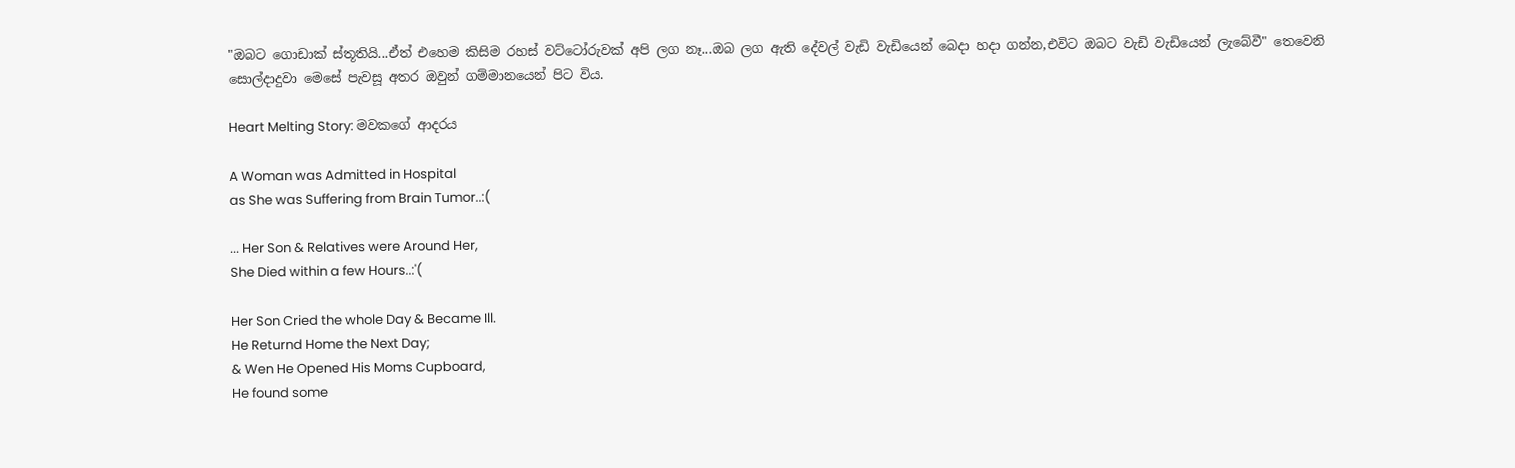"ඔබට ගොඩාක් ස්තූතියි...ඒත් එහෙම කිසිම රහස් වට්ටෝරුවක් අපි ලග නෑ...ඔබ ලග ඇති දේවල් වැඩි වැඩියෙන් බෙදා හදා ගන්න,එවිට ඔබට වැඩි වැඩියෙන් ලැබේවී" තෙවෙනි සොල්දාදුවා මෙසේ පැවසූ අතර ඔවුන් ගම්මානයෙන් පිට විය.

Heart Melting Story: මවකගේ ආදරය

A Woman was Admitted in Hospital
as She was Suffering from Brain Tumor..:(

... Her Son & Relatives were Around Her,
She Died within a few Hours..:'(

Her Son Cried the whole Day & Became Ill.
He Returnd Home the Next Day;
& Wen He Opened His Moms Cupboard,
He found some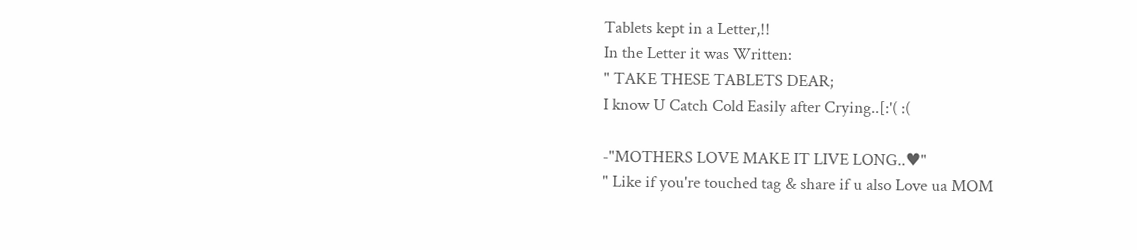Tablets kept in a Letter,!!
In the Letter it was Written:
" TAKE THESE TABLETS DEAR;
I know U Catch Cold Easily after Crying..[:'( :(

-"MOTHERS LOVE MAKE IT LIVE LONG..♥"
" Like if you're touched tag & share if u also Love ua MOM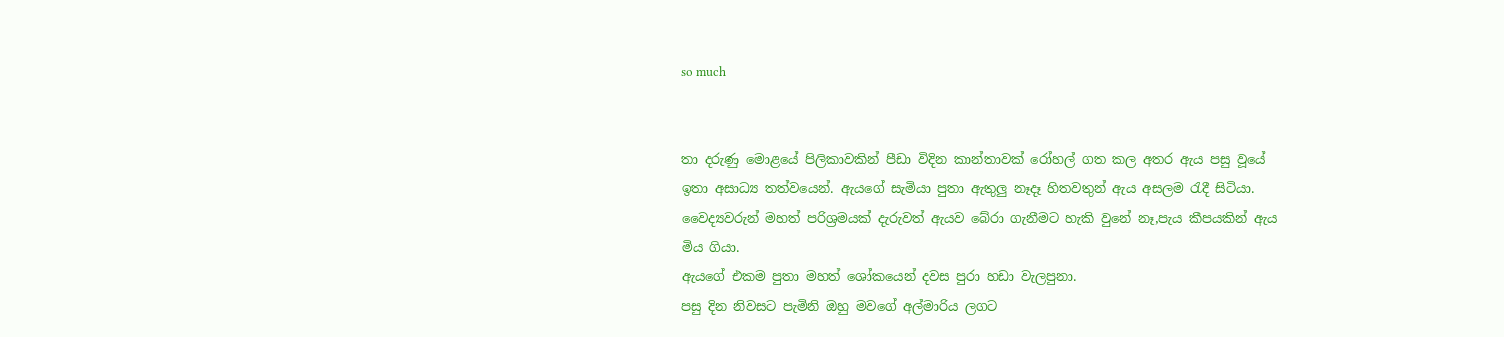so much


තා දරුණු මොළයේ පිලිකාවකින් පීඩා විදින කාන්තාවක් රෝහල් ගත කල අතර ඇය පසු වූයේ ඉතා අසාධ්‍ය තත්වයෙන්. ඇයගේ සැමියා පුතා ඇතුලු නෑදෑ හිතවතුන් ඇය අසලම රැදී සිටියා. වෛද්‍යවරුන් මහත් පරිශ්‍රමයක් දැරුවත් ඇයව බේරා ගැනීමට හැකි වුනේ නෑ,පැය කීපයකින් ඇය මිය ගියා.
ඇයගේ එකම පුතා මහත් ශෝකයෙන් දවස පුරා හඩා වැලපුනා.
පසු දින නිවසට පැමිනි ඔහු මවගේ අල්මාරිය ලගට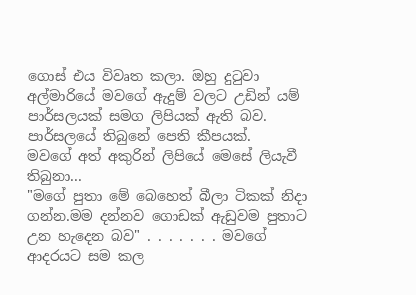ගොස් එය විවෘත කලා. ඔහු දුටුවා අල්මාරියේ මවගේ ඇදුම් වලට උඩින් යම් පාර්සලයක් සමග ලිපියක් ඇති බව. පාර්සලයේ තිබුනේ පෙති කීපයක්.
මවගේ අත් අකුරින් ලිපියේ මෙසේ ලියැවී තිබුනා...
"මගේ පුතා මේ බෙහෙත් බීලා ටිකක් නිදා ගන්න.මම දන්නව ගොඩක් ඇඩුවම පුතාට උන හැදෙන බව" . . . . . . . මවගේ ආදරයට සම කල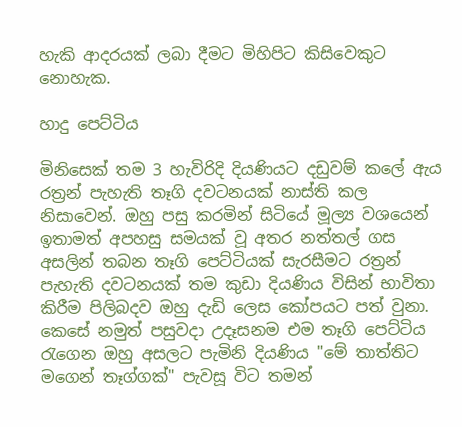හැකි ආදරයක් ලබා දීමට මිහිපිට කිසිවෙකුට නොහැක.

හාදු පෙට්ටිය

මිනිසෙක් තම 3 හැවිරිදි දියණියට දඩුවම් කලේ ඇය රත්‍රන් පැහැති තෑගි දවටනයක් නාස්ති කල නිසාවෙන්. ඔහු පසු කරමින් සිටියේ මූල්‍ය වශයෙන් ඉතාමත් අපහසු සමයක් වූ අතර නත්තල් ගස අසලින් තබන තෑගි පෙට්ටියක් සැරසීමට රත්‍රන් පැහැති දවටනයක් තම කුඩා දියණිය විසින් භාවිතා කිරීම පිලිබදව ඔහු දැඩි ලෙස කෝපයට පත් වුනා.
කෙසේ නමුත් පසුවදා උදෑසනම එම තෑගි පෙට්ටිය රැගෙන ඔහු අසලට පැමිනි දියණිය "මේ තාත්තිට මගෙන් තෑග්ගක්" පැවසූ විට තමන්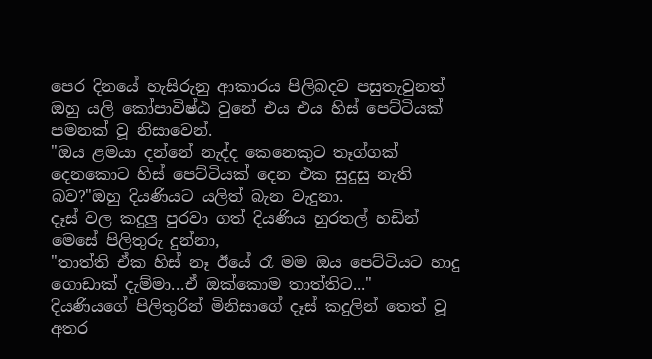පෙර දිනයේ හැසිරුනු ආකාරය පිලිබදව පසුතැවුනත් ඔහු යලි කෝපාවිෂ්ඨ වුනේ එය එය හිස් පෙට්ටියක් පමනක් වූ නිසාවෙන්.
"ඔය ළමයා දන්නේ නැද්ද කෙනෙකුට තෑග්ගක් දෙනකොට හිස් පෙට්ටියක් දෙන එක සුදුසු නැති බව?"ඔහු දියණියට යලිත් බැන වැදුනා.
දෑස් වල කදුලු පුරවා ගත් දියණිය හුරතල් හඩින් මෙසේ පිලිතුරු දුන්නා,
"තාත්ති ඒක හිස් නෑ ඊයේ රෑ මම ඔය පෙට්ටියට හාදු ගොඩාක් දැම්මා...ඒ ඔක්කොම තාත්තිට..."
දියණියගේ පිලිතුරින් මිනිසාගේ දෑස් කදුලින් තෙත් වූ අතර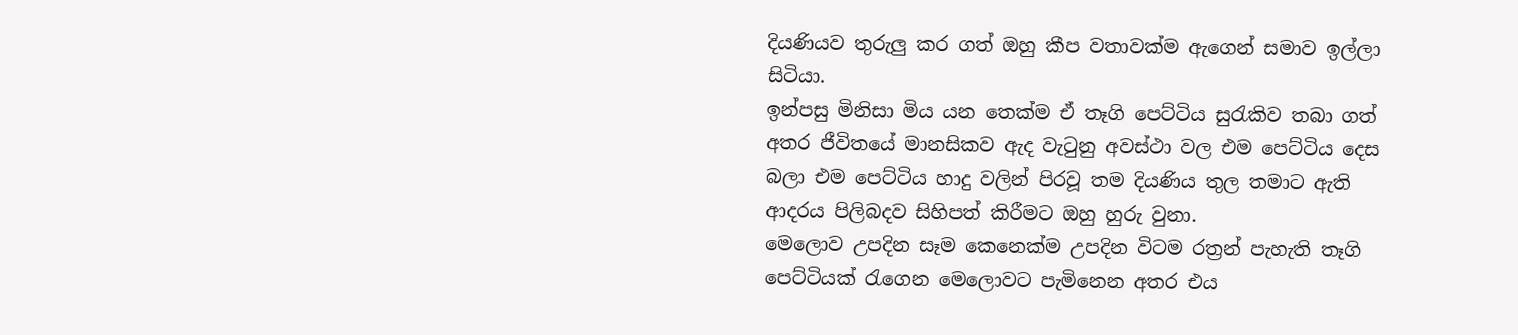දියණියව තුරුලු කර ගත් ඔහු කීප වතාවක්ම ඇගෙන් සමාව ඉල්ලා සිටියා.
ඉන්පසු මිනිසා මිය යන තෙක්ම ඒ තෑගි පෙට්ටිය සුරැකිව තබා ගත් අතර ජීවිතයේ මානසිකව ඇද වැටුනු අවස්ථා වල එම පෙට්ටිය දෙස බලා එම පෙට්ටිය හාදු වලින් පිරවූ තම දියණිය තුල තමාට ඇති ආදරය පිලිබදව සිහිපත් කිරීමට ඔහු හුරු වුනා.
මෙලොව උපදින සෑම කෙනෙක්ම උපදින විටම රත්‍රන් පැහැති තෑගි පෙට්ටියක් රැගෙන මෙලොවට පැමිනෙන අතර එය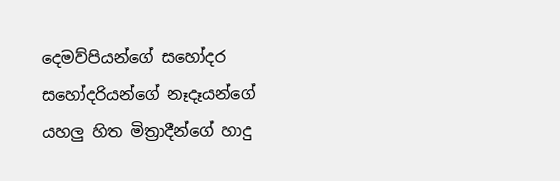දෙමව්පියන්ගේ සහෝදර සහෝදරියන්ගේ නෑදෑයන්ගේ යහලු හිත මිත්‍රාදීන්ගේ හාදු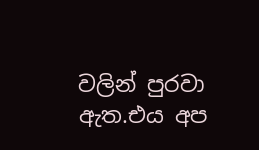වලින් පුරවා ඇත.එය අප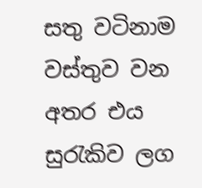සතු වටිනාම වස්තුව වන අතර එය සුරැකිව ලග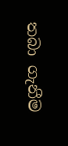තබා ගැනීම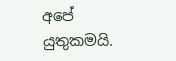අපේ යුතුකමයි.